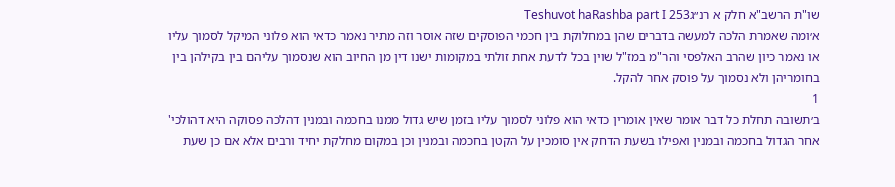שו"ת הרשב"א חלק א רנ״גTeshuvot haRashba part I 253
א׳ומה שאמרת הלכה למעשה בדברים שהן במחלוקת בין חכמי הפוסקים שזה אוסר וזה מתיר נאמר כדאי הוא פלוני המיקל לסמוך עליו או נאמר כיון שהרב האלפסי והר"מ במז"ל שוין בכל לדעת אחת זולתי במקומות ישנו דין מן החיוב הוא שנסמוך עליהם בין בקילהן בין בחומריהן ולא נסמוך על פוסק אחר להקל.
1
ב׳תשובה תחלת כל דבר אומר שאין אומרין כדאי הוא פלוני לסמוך עליו בזמן שיש גדול ממנו בחכמה ובמנין דהלכה פסוקה היא דהולכי' אחר הגדול בחכמה ובמנין ואפילו בשעת הדחק אין סומכין על הקטן בחכמה ובמנין וכן במקום מחלקת יחיד ורבים אלא אם כן שעת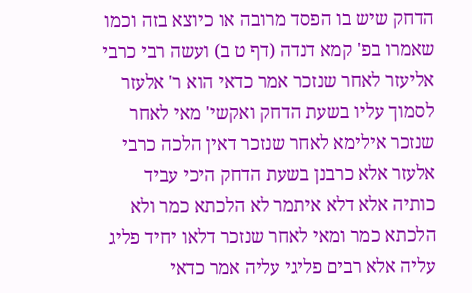הדחק שיש בו הפסד מרובה או כיוצא בזה וכמו שאמרו בפ' קמא דנדה (דף ט ב) ועשה רבי כרבי אליעזר לאחר שנזכר אמר כדאי הוא ר' אלעזר לסמוך עליו בשעת הדחק ואקשי' מאי לאחר שנזכר אילימא לאחר שנזכר דאין הלכה כרבי אלעזר אלא כרבנן בשעת הדחק היכי עביד כותיה אלא דלא איתמר לא הלכתא כמר ולא הלכתא כמר ומאי לאחר שנזכר דלאו יחיד פליג עליה אלא רבים פליגי עליה אמר כדאי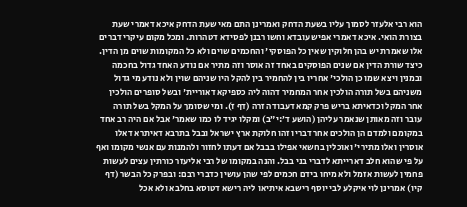הוא רבי אלעזר לסמוך עליו בשעת הדחק ואמרינן התם מאי שעת הדחק איכא דאמרי שעת בצורת הואי. איכא דאמרי אפיש עובדא וחשו רבנן לפסידא דטהרות. ומכל מקום עיקרי דברים אלו שאמרת יש בהן חלוקין שאין כל הפוסקי' והחכמים שוים ולא כל המקומות שוים מן הדין. כיצד שורת הדין אם שנים הפוסקים באחד זה אוסר וזה מתיר אם נודע האחד גדול בחכמה ובמנין ויצא שמו כן הולכי' אחריו בין להחמיר בין להקל היו שניהם שוין ולא נודע מי גדול משניהם בשל תורה הולכין אחר המחמיר דהוה ליה כספיקא דאוריית' ובשל סופרים הולכין אחר המקל וכדאיתא בריש פרק קמא דעבודה זרה (דף ז). ומי שסומך על המקל בשל תורה עובר וזה מאותן שנאמר עליהן (הושע ד׳:י״ב) ומקלו יגיד לו כמו שאמר' אבל אם היה רב אחד במקומם ולמדם הן הולכים אחר דבריו זהו חלוקת ארץ ישראל ובבל בתרבא דאיתרא דאלו אוסרין ואלו מתירי' ואוכלין בחשאי אפילו בבבל אם דעתו לחזור ולהמנות עם אנשי מקומו ואף על פי שהוא חלב דארייתא לדברי בני בבל. והנה במקומו של רבי אליעזר כורתין עצים לעשות פחמין לעשות אזמל ולא מיחו בידם חכמים לפי שהן עושין כדברי רבם: ובפרק כל הבשר (דף קיו) אמרינן לוי איקלע לבי יוסף רישבא איתיאו ליה רישא דטוסא בחלבא ולא אכל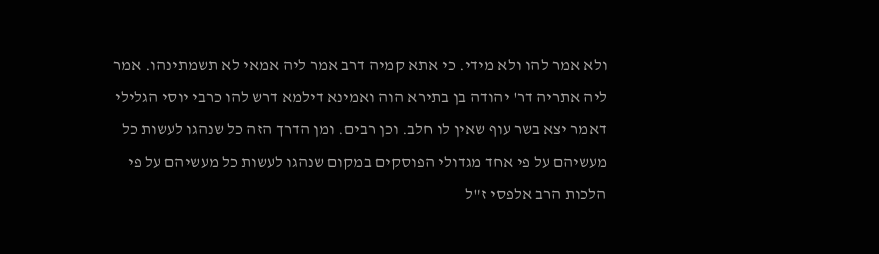ולא אמר להו ולא מידי. כי אתא קמיה דרב אמר ליה אמאי לא תשמתינהו. אמר ליה אתריה דר' יהודה בן בתירא הוה ואמינא דילמא דרש להו כרבי יוסי הגלילי דאמר יצא בשר עוף שאין לו חלב. וכן רבים. ומן הדרך הזה כל שנהגו לעשות כל מעשיהם על פי אחד מגדולי הפוסקים במקום שנהגו לעשות כל מעשיהם על פי הלכות הרב אלפסי ז"ל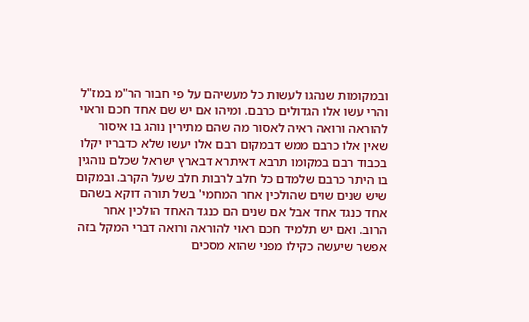ובמקומות שנהגו לעשות כל מעשיהם על פי חבור הר"מ במז"ל והרי עשו אלו הגדולים כרבם. ומיהו אם יש שם אחד חכם וראוי להוראה ורואה ראיה לאסור מה שהם מתירין נוהג בו איסור שאין אלו כרבם ממש דבמקום רבם אלו יעשו שלא כדבריו יקלו בכבוד רבם במקומו תרבא דאיתרא דבארץ ישראל שכלם נוהגין בו היתר כרבם שלמדם כל חלב לרבות חלב שעל הקרב. ובמקום שיש שנים שוים שהולכין אחר המחמי' בשל תורה דוקא בשהם אחד כנגד אחד אבל אם שנים הם כנגד האחד הולכין אחר הרוב. ואם יש תלמיד חכם ראוי להוראה ורואה דברי המקל בזה אפשר שיעשה כקילו מפני שהוא מסכים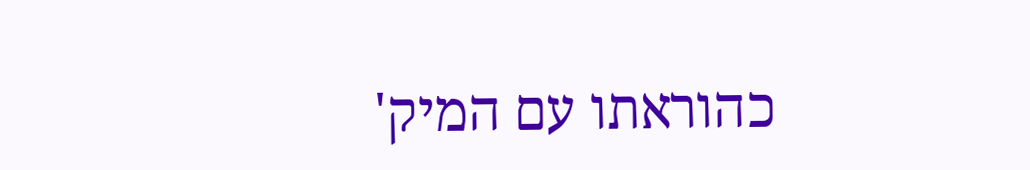כהוראתו עם המיק'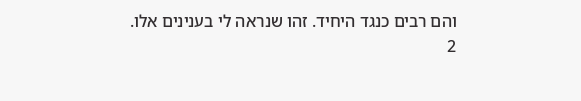והם רבים כנגד היחיד. זהו שנראה לי בענינים אלו.
2